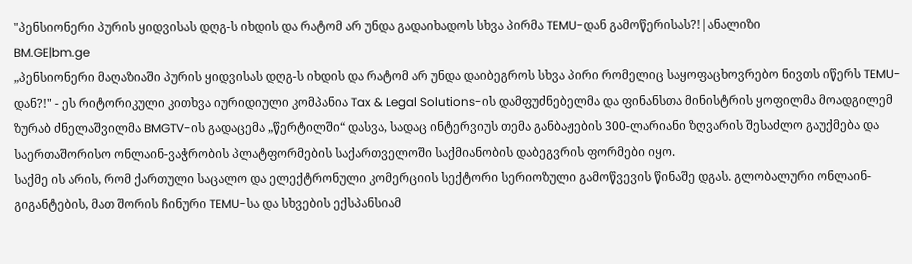"პენსიონერი პურის ყიდვისას დღგ-ს იხდის და რატომ არ უნდა გადაიხადოს სხვა პირმა TEMU-დან გამოწერისას?!|ანალიზი
BM.GE|bm.ge
„პენსიონერი მაღაზიაში პურის ყიდვისას დღგ-ს იხდის და რატომ არ უნდა დაიბეგროს სხვა პირი რომელიც საყოფაცხოვრებო ნივთს იწერს TEMU-დან?!" - ეს რიტორიკული კითხვა იურიდიული კომპანია Tax & Legal Solutions-ის დამფუძნებელმა და ფინანსთა მინისტრის ყოფილმა მოადგილემ ზურაბ ძნელაშვილმა BMGTV-ის გადაცემა „წერტილში“ დასვა, სადაც ინტერვიუს თემა განბაჟების 300-ლარიანი ზღვარის შესაძლო გაუქმება და საერთაშორისო ონლაინ-ვაჭრობის პლატფორმების საქართველოში საქმიანობის დაბეგვრის ფორმები იყო.
საქმე ის არის, რომ ქართული საცალო და ელექტრონული კომერციის სექტორი სერიოზული გამოწვევის წინაშე დგას. გლობალური ონლაინ-გიგანტების, მათ შორის ჩინური TEMU-სა და სხვების ექსპანსიამ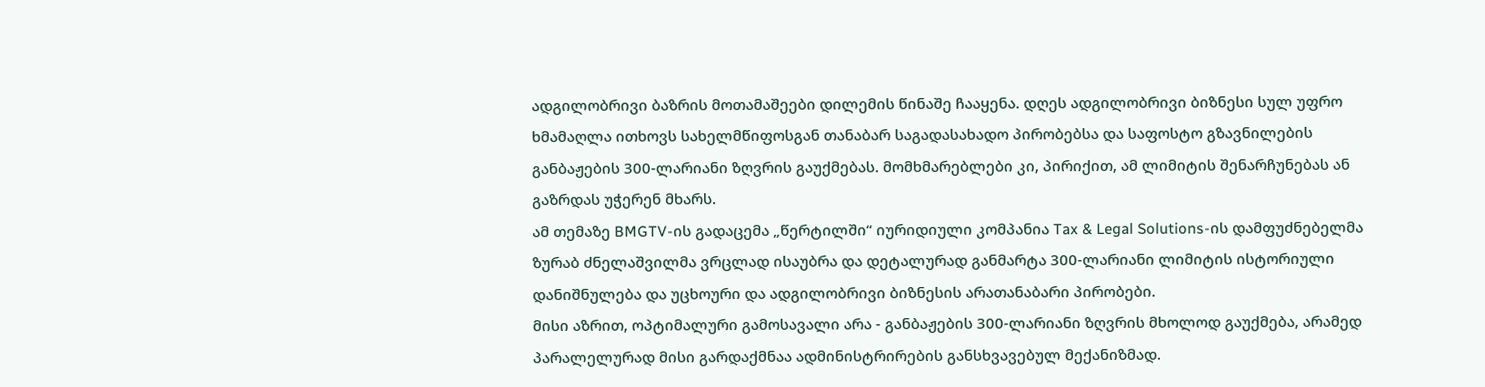ადგილობრივი ბაზრის მოთამაშეები დილემის წინაშე ჩააყენა. დღეს ადგილობრივი ბიზნესი სულ უფრო ხმამაღლა ითხოვს სახელმწიფოსგან თანაბარ საგადასახადო პირობებსა და საფოსტო გზავნილების განბაჟების 300-ლარიანი ზღვრის გაუქმებას. მომხმარებლები კი, პირიქით, ამ ლიმიტის შენარჩუნებას ან გაზრდას უჭერენ მხარს.
ამ თემაზე BMGTV-ის გადაცემა „წერტილში“ იურიდიული კომპანია Tax & Legal Solutions-ის დამფუძნებელმა ზურაბ ძნელაშვილმა ვრცლად ისაუბრა და დეტალურად განმარტა 300-ლარიანი ლიმიტის ისტორიული დანიშნულება და უცხოური და ადგილობრივი ბიზნესის არათანაბარი პირობები.
მისი აზრით, ოპტიმალური გამოსავალი არა - განბაჟების 300-ლარიანი ზღვრის მხოლოდ გაუქმება, არამედ პარალელურად მისი გარდაქმნაა ადმინისტრირების განსხვავებულ მექანიზმად.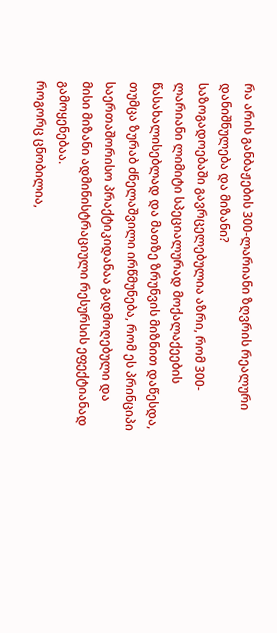რა არის განბაჟების 300-ლარიანი ზღვრის რეალური დანიშნულება და მიზანი?
საზოგადოებაში გავრცელებულია აზრი, რომ 300-ლარიანი ლიმიტი სპეციალურად მოქალაქეების წასახალისებლად და მათზე ზრუნვის მიზნით დაწესდა, თუმცა ზურაბ ძნელაშვილი ირწმუნება, რომ ეს პრინციპი საერთაშორისო პრაქტიკიდანაა გადმოღებული და მისი მიზანი ადმინისტრაციული რესურსის ეფექტიანად გამოყენებაა.
როგორც ცნობილია,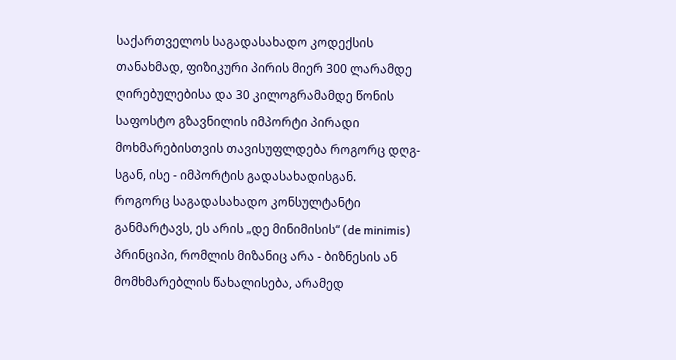საქართველოს საგადასახადო კოდექსის თანახმად, ფიზიკური პირის მიერ 300 ლარამდე ღირებულებისა და 30 კილოგრამამდე წონის საფოსტო გზავნილის იმპორტი პირადი მოხმარებისთვის თავისუფლდება როგორც დღგ-სგან, ისე - იმპორტის გადასახადისგან.
როგორც საგადასახადო კონსულტანტი განმარტავს, ეს არის „დე მინიმისის“ (de minimis) პრინციპი, რომლის მიზანიც არა - ბიზნესის ან მომხმარებლის წახალისება, არამედ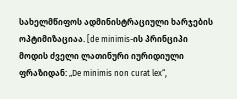სახელმწიფოს ადმინისტრაციული ხარჯების ოპტიმიზაციაა. [de minimis-ის პრინციპი მოდის ძველი ლათინური იურიდიული ფრაზიდან: „De minimis non curat lex“,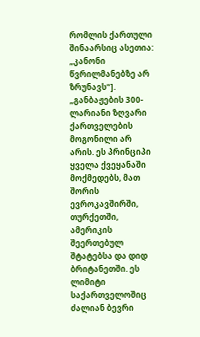რომლის ქართული შინაარსიც ასეთია: „კანონი წვრილმანებზე არ ზრუნავს“].
„განბაჟების 300-ლარიანი ზღვარი ქართველების მოგონილი არ არის. ეს პრინციპი ყველა ქვეყანაში მოქმედებს, მათ შორის ევროკავშირში, თურქეთში, ამერიკის შეერთებულ შტატებსა და დიდ ბრიტანეთში. ეს ლიმიტი საქართველოშიც ძალიან ბევრი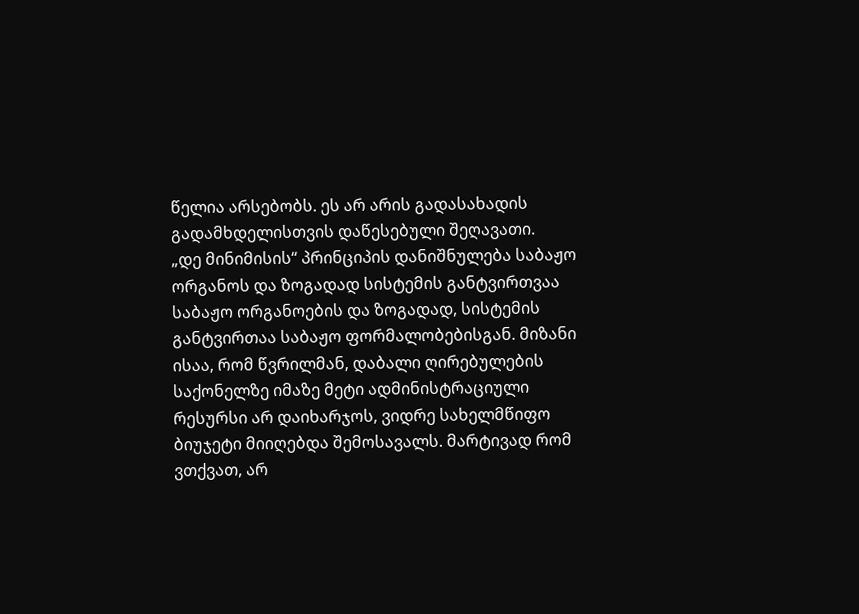წელია არსებობს. ეს არ არის გადასახადის გადამხდელისთვის დაწესებული შეღავათი.
„დე მინიმისის“ პრინციპის დანიშნულება საბაჟო ორგანოს და ზოგადად სისტემის განტვირთვაა საბაჟო ორგანოების და ზოგადად, სისტემის განტვირთაა საბაჟო ფორმალობებისგან. მიზანი ისაა, რომ წვრილმან, დაბალი ღირებულების საქონელზე იმაზე მეტი ადმინისტრაციული რესურსი არ დაიხარჯოს, ვიდრე სახელმწიფო ბიუჯეტი მიიღებდა შემოსავალს. მარტივად რომ ვთქვათ, არ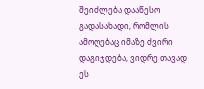შეიძლება დააწესო გადასახადი, რომლის ამოღებაც იმაზე ძვირი დაგიჯდება, ვიდრე თავად ეს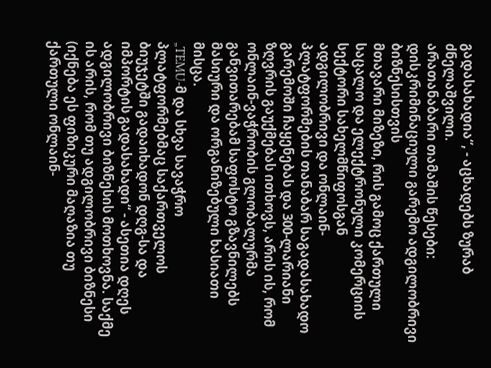გადასახადია“, - აცხადებს ზურაბ ძნელაშვილი.
არათანაბარი თამაშის წესები: დისკრიმინაციული გარემო ადგილობრივი ბიზნესისთვის
მთავარი მიზეზი, რის გამოც ქართული საცალო და ელექტრონული კომერციის სექტორი სახელმწიფოსგან ადგილობრივი და ონლაინ-პლატფორმების თანაბარ საგადასახადო გარემოში ჩაყენებას და 300-ლარიანი ზღვრის გაუქმებას ითხოვს, არის ის, რომ ონლაინ-ვაჭრობის გლობალურმა განვითარებამ საფოსტო გზავნილებს მასიური და ორგანიზებული ხასიათი მისცა.
„TEMU-მ და სხვა სავაჭრო პლატფორმებმაც საქართველოს ბიუჯეტში გადაიხადონ დღგ-სა და იმპორტის გადასახადი“ - ასეთია დღეს ადგილობრივი ბიზნესის მოთხოვნა. საქმე ის არის, რომ თუ ადგილობრივი ბიზნესი (იქნება ეს ფიზიკური მაღაზია თუ ქართული ონლაინ-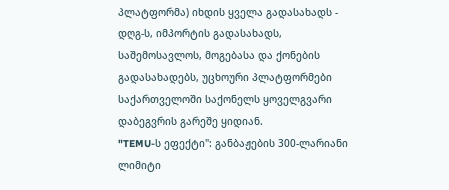პლატფორმა) იხდის ყველა გადასახადს - დღგ-ს, იმპორტის გადასახადს, საშემოსავლოს, მოგებასა და ქონების გადასახადებს, უცხოური პლატფორმები საქართველოში საქონელს ყოველგვარი დაბეგვრის გარეშე ყიდიან.
"TEMU-ს ეფექტი": განბაჟების 300-ლარიანი ლიმიტი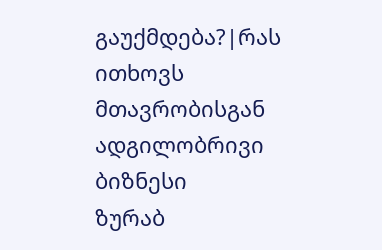გაუქმდება?|რას ითხოვს მთავრობისგან ადგილობრივი ბიზნესი
ზურაბ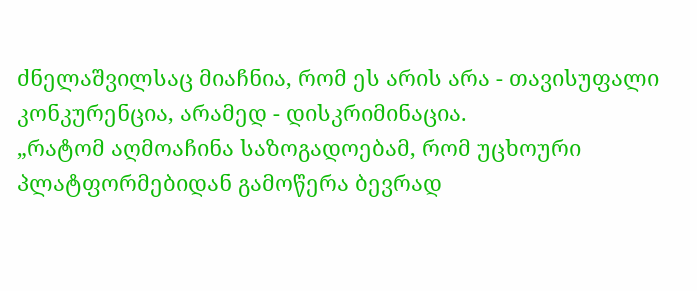ძნელაშვილსაც მიაჩნია, რომ ეს არის არა - თავისუფალი კონკურენცია, არამედ - დისკრიმინაცია.
„რატომ აღმოაჩინა საზოგადოებამ, რომ უცხოური პლატფორმებიდან გამოწერა ბევრად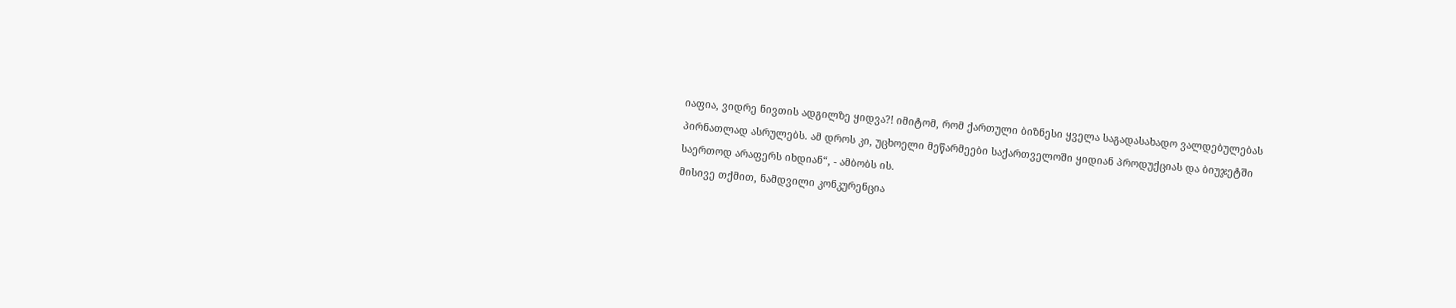იაფია, ვიდრე ნივთის ადგილზე ყიდვა?! იმიტომ, რომ ქართული ბიზნესი ყველა საგადასახადო ვალდებულებას პირნათლად ასრულებს. ამ დროს კი, უცხოელი მეწარმეები საქართველოში ყიდიან პროდუქციას და ბიუჯეტში საერთოდ არაფერს იხდიან“, - ამბობს ის.
მისივე თქმით, ნამდვილი კონკურენცია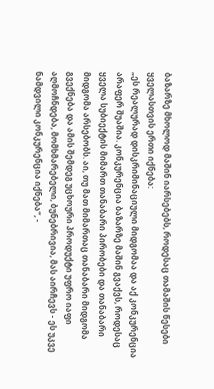ბაზარზე მხოლოდ მაშინ იარსებებს, როდესაც თამაშის წესები ყველასთვის ერთი იქნება:
„ეს რეალურად დისკრიმინაციული მიდგომაა და აქ კონკურენცია არაფერ შუაშია. კონკურენცია ბაზარზე მაშინ გვაქვს, როდესაც ყველა სუბიექტის მიმართ თანაბარი პირობები და თანაბარი მიდგომა არსებობს. აი, თუ მათ მიმართაც თანაბარი მიდგომა გვექნება და ამის შემდეგ უცხოური პროდუქტი უფრო იაფი აღმოჩნდება, მომხმარებელი, ბუნებრივია, მას აირჩევს - ეს უკვე ნამდვილი კონკურენცია იქნება“, -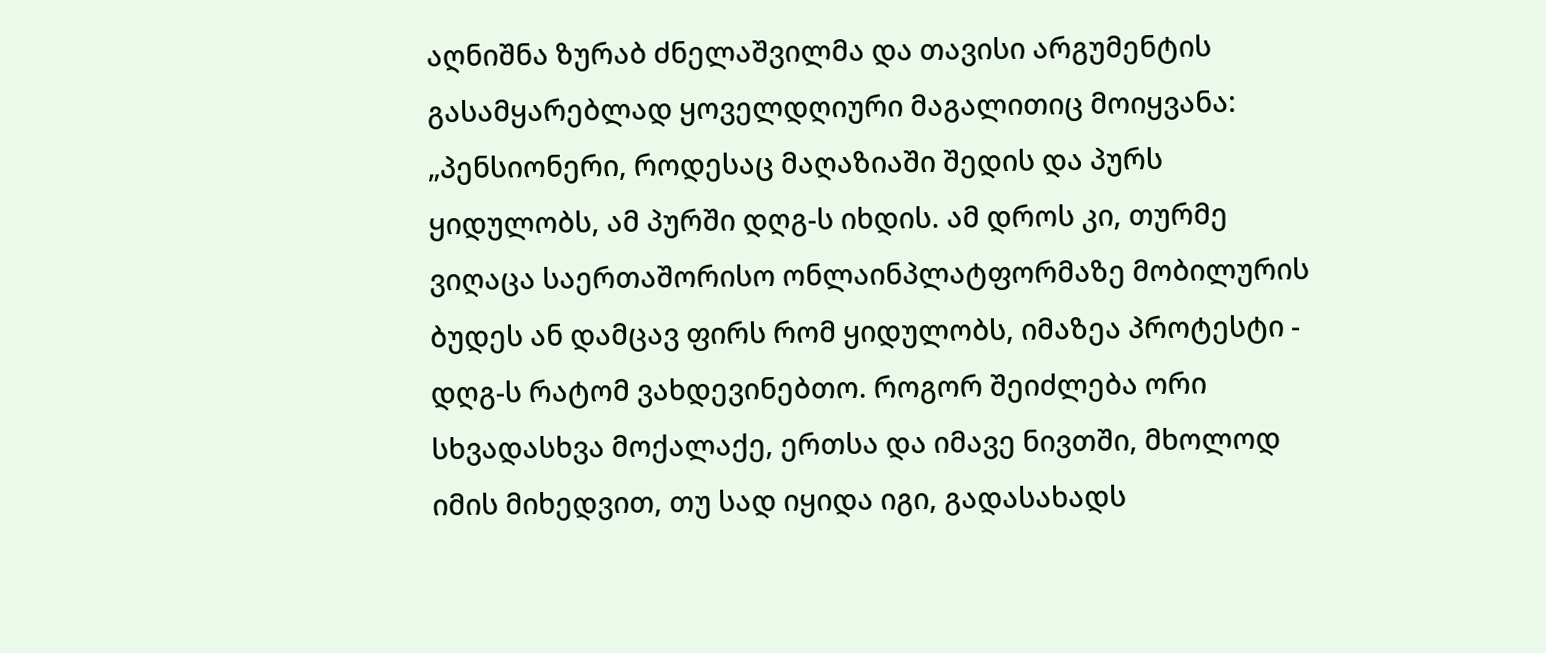აღნიშნა ზურაბ ძნელაშვილმა და თავისი არგუმენტის გასამყარებლად ყოველდღიური მაგალითიც მოიყვანა:
„პენსიონერი, როდესაც მაღაზიაში შედის და პურს ყიდულობს, ამ პურში დღგ-ს იხდის. ამ დროს კი, თურმე ვიღაცა საერთაშორისო ონლაინპლატფორმაზე მობილურის ბუდეს ან დამცავ ფირს რომ ყიდულობს, იმაზეა პროტესტი - დღგ-ს რატომ ვახდევინებთო. როგორ შეიძლება ორი სხვადასხვა მოქალაქე, ერთსა და იმავე ნივთში, მხოლოდ იმის მიხედვით, თუ სად იყიდა იგი, გადასახადს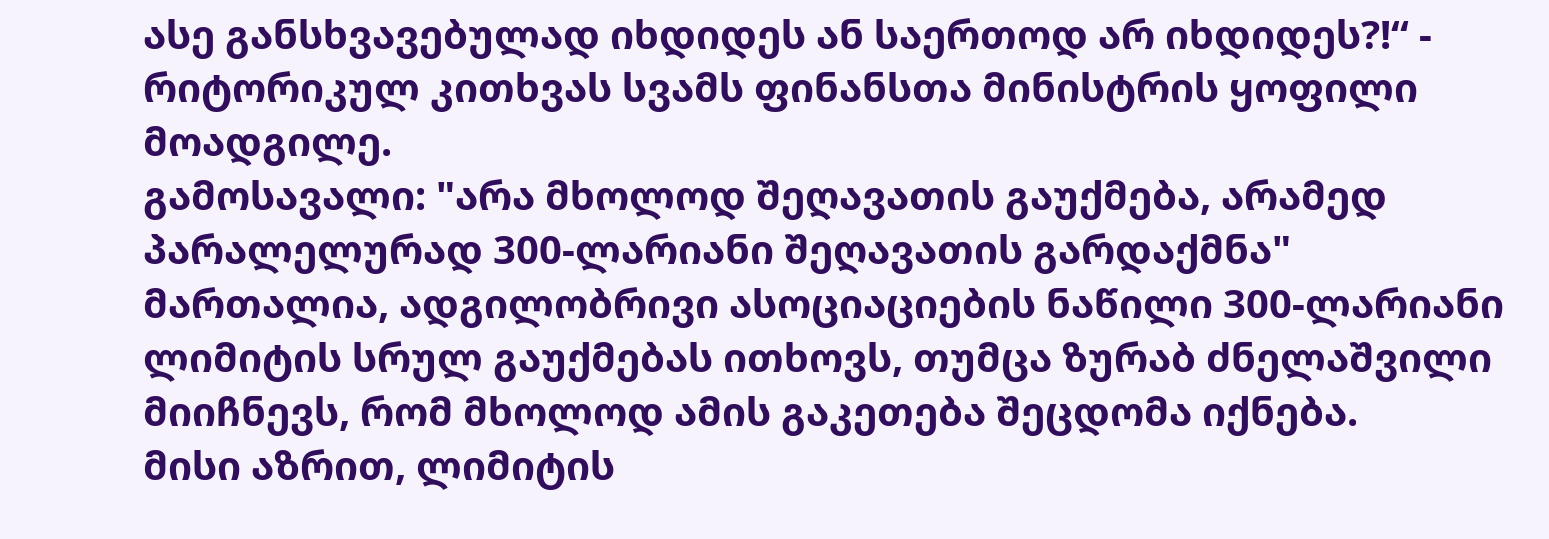ასე განსხვავებულად იხდიდეს ან საერთოდ არ იხდიდეს?!“ - რიტორიკულ კითხვას სვამს ფინანსთა მინისტრის ყოფილი მოადგილე.
გამოსავალი: "არა მხოლოდ შეღავათის გაუქმება, არამედ პარალელურად 300-ლარიანი შეღავათის გარდაქმნა"
მართალია, ადგილობრივი ასოციაციების ნაწილი 300-ლარიანი ლიმიტის სრულ გაუქმებას ითხოვს, თუმცა ზურაბ ძნელაშვილი მიიჩნევს, რომ მხოლოდ ამის გაკეთება შეცდომა იქნება.
მისი აზრით, ლიმიტის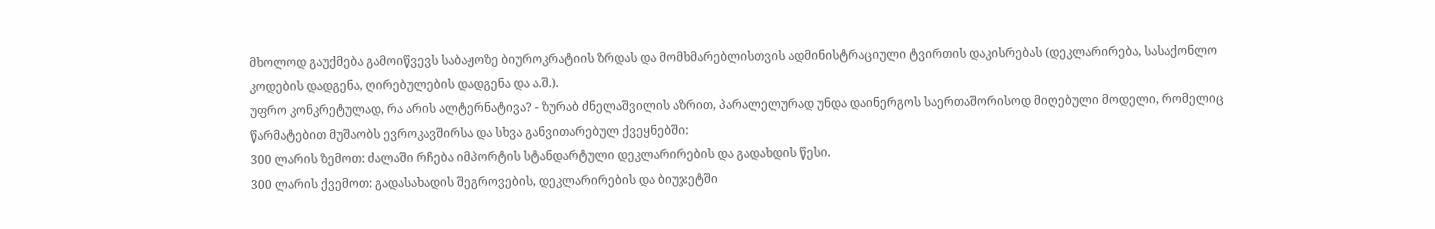მხოლოდ გაუქმება გამოიწვევს საბაჟოზე ბიუროკრატიის ზრდას და მომხმარებლისთვის ადმინისტრაციული ტვირთის დაკისრებას (დეკლარირება, სასაქონლო კოდების დადგენა, ღირებულების დადგენა და ა.შ.).
უფრო კონკრეტულად, რა არის ალტერნატივა? - ზურაბ ძნელაშვილის აზრით, პარალელურად უნდა დაინერგოს საერთაშორისოდ მიღებული მოდელი, რომელიც წარმატებით მუშაობს ევროკავშირსა და სხვა განვითარებულ ქვეყნებში:
300 ლარის ზემოთ: ძალაში რჩება იმპორტის სტანდარტული დეკლარირების და გადახდის წესი.
300 ლარის ქვემოთ: გადასახადის შეგროვების, დეკლარირების და ბიუჯეტში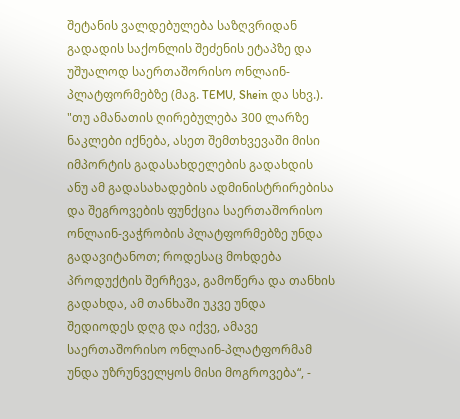შეტანის ვალდებულება საზღვრიდან გადადის საქონლის შეძენის ეტაპზე და უშუალოდ საერთაშორისო ონლაინ-პლატფორმებზე (მაგ. TEMU, Shein და სხვ.).
"თუ ამანათის ღირებულება 300 ლარზე ნაკლები იქნება, ასეთ შემთხვევაში მისი იმპორტის გადასახდელების გადახდის ანუ ამ გადასახადების ადმინისტრირებისა და შეგროვების ფუნქცია საერთაშორისო ონლაინ-ვაჭრობის პლატფორმებზე უნდა გადავიტანოთ; როდესაც მოხდება პროდუქტის შერჩევა, გამოწერა და თანხის გადახდა, ამ თანხაში უკვე უნდა შედიოდეს დღგ და იქვე, ამავე საერთაშორისო ონლაინ-პლატფორმამ უნდა უზრუნველყოს მისი მოგროვება“, -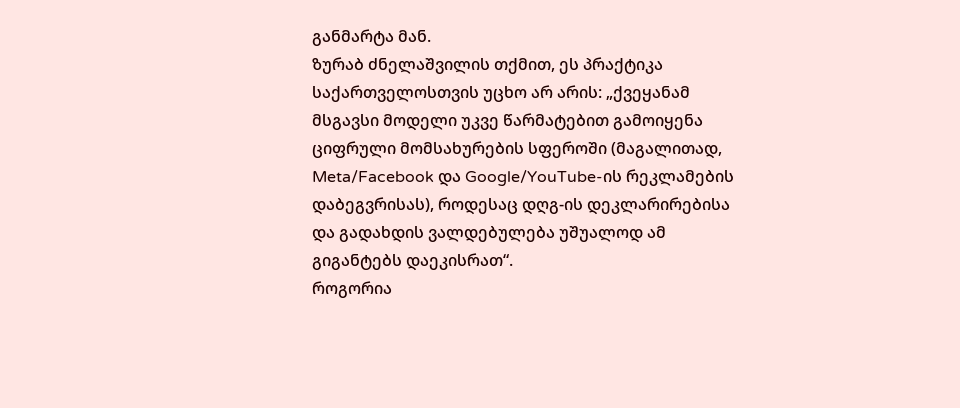განმარტა მან.
ზურაბ ძნელაშვილის თქმით, ეს პრაქტიკა საქართველოსთვის უცხო არ არის: „ქვეყანამ მსგავსი მოდელი უკვე წარმატებით გამოიყენა ციფრული მომსახურების სფეროში (მაგალითად, Meta/Facebook და Google/YouTube-ის რეკლამების დაბეგვრისას), როდესაც დღგ-ის დეკლარირებისა და გადახდის ვალდებულება უშუალოდ ამ გიგანტებს დაეკისრათ“.
როგორია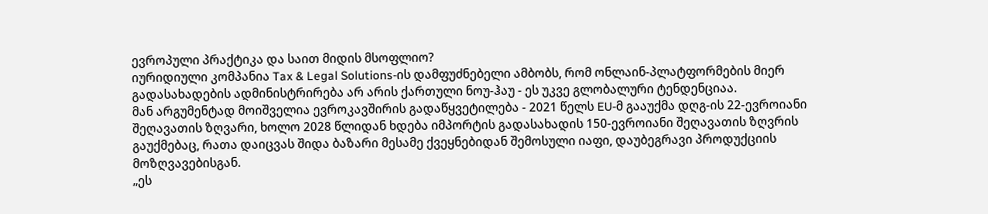ევროპული პრაქტიკა და საით მიდის მსოფლიო?
იურიდიული კომპანია Tax & Legal Solutions-ის დამფუძნებელი ამბობს, რომ ონლაინ-პლატფორმების მიერ გადასახადების ადმინისტრირება არ არის ქართული ნოუ-ჰაუ - ეს უკვე გლობალური ტენდენციაა.
მან არგუმენტად მოიშველია ევროკავშირის გადაწყვეტილება - 2021 წელს EU-მ გააუქმა დღგ-ის 22-ევროიანი შეღავათის ზღვარი, ხოლო 2028 წლიდან ხდება იმპორტის გადასახადის 150-ევროიანი შეღავათის ზღვრის გაუქმებაც, რათა დაიცვას შიდა ბაზარი მესამე ქვეყნებიდან შემოსული იაფი, დაუბეგრავი პროდუქციის მოზღვავებისგან.
„ეს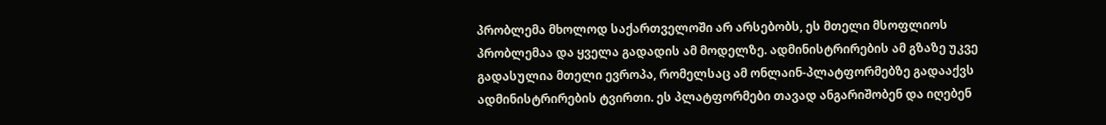პრობლემა მხოლოდ საქართველოში არ არსებობს, ეს მთელი მსოფლიოს პრობლემაა და ყველა გადადის ამ მოდელზე. ადმინისტრირების ამ გზაზე უკვე გადასულია მთელი ევროპა, რომელსაც ამ ონლაინ-პლატფორმებზე გადააქვს ადმინისტრირების ტვირთი. ეს პლატფორმები თავად ანგარიშობენ და იღებენ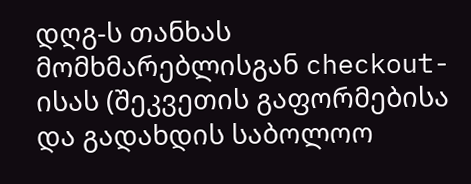დღგ-ს თანხას მომხმარებლისგან checkout-ისას (შეკვეთის გაფორმებისა და გადახდის საბოლოო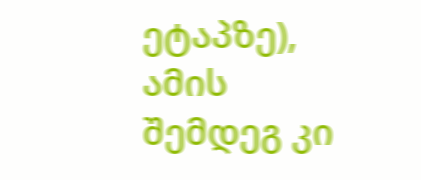ეტაპზე), ამის შემდეგ კი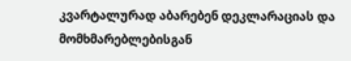კვარტალურად აბარებენ დეკლარაციას და მომხმარებლებისგან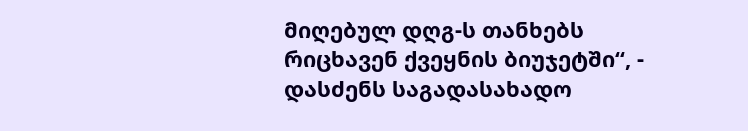მიღებულ დღგ-ს თანხებს რიცხავენ ქვეყნის ბიუჯეტში“, - დასძენს საგადასახადო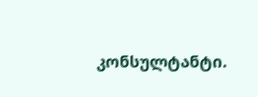კონსულტანტი.